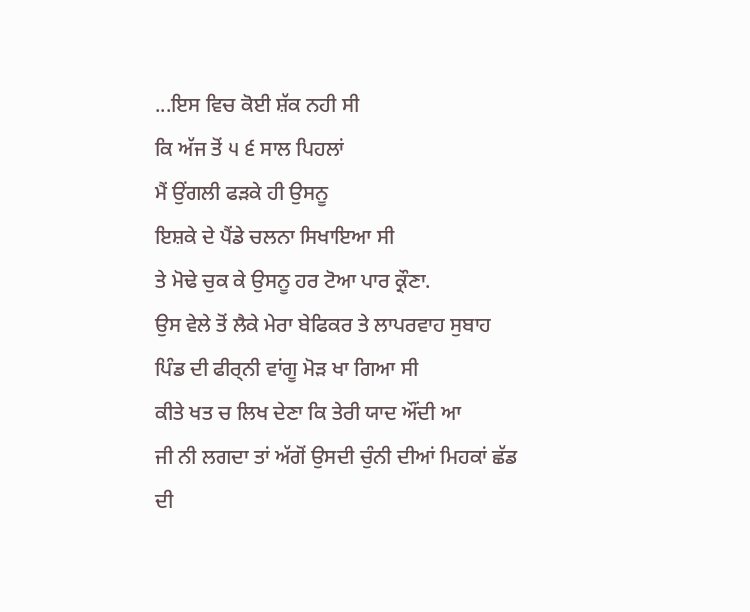...ਇਸ ਵਿਚ ਕੋਈ ਸ਼ੱਕ ਨਹੀ ਸੀ
ਕਿ ਅੱਜ ਤੋਂ ੫ ੬ ਸਾਲ ਪਿਹਲਾਂ
ਮੈਂ ਉਂਗਲੀ ਫੜਕੇ ਹੀ ਉਸਨੂ
ਇਸ਼ਕੇ ਦੇ ਪੈਂਡੇ ਚਲਨਾ ਸਿਖਾਇਆ ਸੀ
ਤੇ ਮੋਢੇ ਚੁਕ ਕੇ ਉਸਨੂ ਹਰ ਟੋਆ ਪਾਰ ਕ੍ਰੌਣਾ.
ਉਸ ਵੇਲੇ ਤੋਂ ਲੈਕੇ ਮੇਰਾ ਬੇਫਿਕਰ ਤੇ ਲਾਪਰਵਾਹ ਸੁਬਾਹ
ਪਿੰਡ ਦੀ ਫੀਰ੍ਨੀ ਵਾਂਗੂ ਮੋੜ ਖਾ ਗਿਆ ਸੀ
ਕੀਤੇ ਖਤ ਚ ਲਿਖ ਦੇਣਾ ਕਿ ਤੇਰੀ ਯਾਦ ਔਂਦੀ ਆ
ਜੀ ਨੀ ਲਗਦਾ ਤਾਂ ਅੱਗੋਂ ਉਸਦੀ ਚੁੰਨੀ ਦੀਆਂ ਮਿਹਕਾਂ ਛੱਡ ਦੀ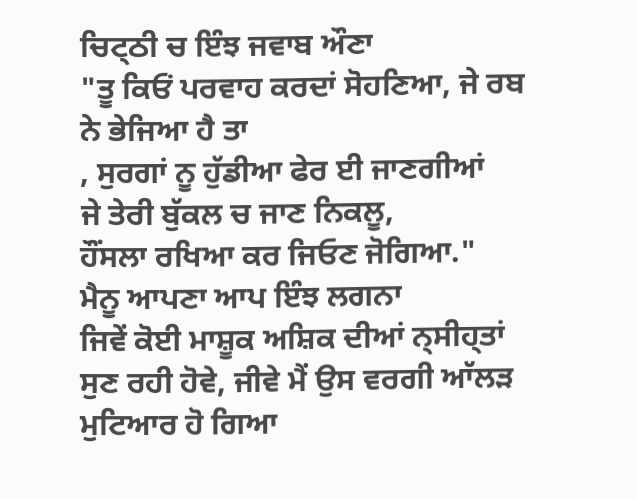ਚਿਟ੍ਠੀ ਚ ਇੰਝ ਜਵਾਬ ਔਣਾ
"ਤੂ ਕਿਓਂ ਪਰਵਾਹ ਕਰਦਾਂ ਸੋਹਣਿਆ, ਜੇ ਰਬ ਨੇ ਭੇਜਿਆ ਹੈ ਤਾ
, ਸੁਰਗਾਂ ਨੂ ਹੁੱਡੀਆ ਫੇਰ ਈ ਜਾਣਗੀਆਂ
ਜੇ ਤੇਰੀ ਬੁੱਕਲ ਚ ਜਾਣ ਨਿਕਲੂ,
ਹੌਂਸਲਾ ਰਖਿਆ ਕਰ ਜਿਓਣ ਜੋਗਿਆ."
ਮੈਨੂ ਆਪਣਾ ਆਪ ਇੰਝ ਲਗਨਾ
ਜਿਵੇਂ ਕੋਈ ਮਾਸ਼ੂਕ ਅਸ਼ਿਕ ਦੀਆਂ ਨ੍ਸੀਹ੍ਤਾਂ
ਸੁਣ ਰਹੀ ਹੋਵੇ, ਜੀਵੇ ਮੈਂ ਉਸ ਵਰਗੀ ਆੱਲੜ ਮੁਟਿਆਰ ਹੋ ਗਿਆ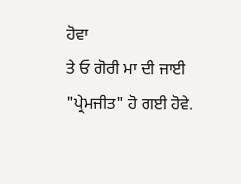ਹੋਵਾ
ਤੇ ਓ ਗੋਰੀ ਮਾ ਦੀ ਜਾਈ "ਪ੍ਰੇਮਜੀਤ" ਹੋ ਗਈ ਹੋਵੇ.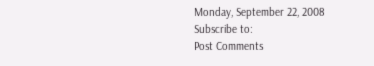Monday, September 22, 2008
Subscribe to:
Post Comments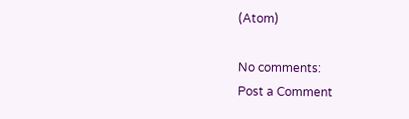(Atom)

No comments:
Post a Comment